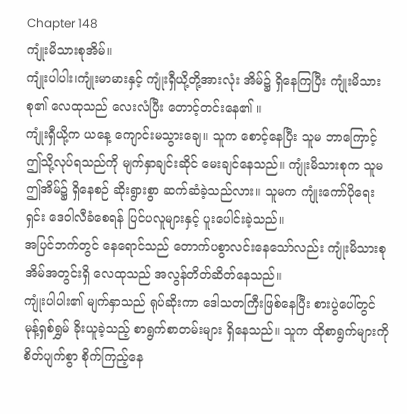Chapter 148
ကျုံးမိသားစုအိမ်။
ကျုံးပါပါး၊ကျုံးမာမားနှင့် ကျုံးရှီယို့တို့အားလုံး အိမ်၌ ရှိနေကြပြီး ကျုံးမိသားစု၏ လေထုသည် လေးလံပြီး တောင့်တင်းနေ၏ ။
ကျုံးရှီယို့က ယနေ့ ကျောင်းမသွားချေ။ သူက စောင့်နေပြီး သူမ ဘာကြောင့် ဤသို့လုပ်ရသည်ကို မျက်နှာချင်းဆိုင် မေးချင်နေသည်။ ကျုံးမိသားစုက သူမ ဤအိမ်၌ ရှိနေစဉ် ဆိုးရွားစွာ ဆက်ဆံခဲ့သည်လား။ သူမက ကျုံးကော်ပိုရေးရှင်း ဒေဝါလီခံစေရန် ပြင်ပလူများနှင့် ပူးပေါင်းခဲ့သည်။
အပြင်ဘက်တွင် နေရောင်သည် တောက်ပစွာလင်းနေသော်လည်း ကျုံးမိသားစုအိမ်အတွင်းရှိ လေထုသည် အလွန်တိတ်ဆိတ်နေသည်။
ကျုံးပါပါး၏ မျက်နှာသည် ရုပ်ဆိုးကာ ဒေါသတကြီးဖြစ်နေပြီး စားပွဲပေါ်တွင် မုန့်ရှစ်ရွှမ် ခိုးယူခဲ့သည့် စာရွက်စာတမ်းများ ရှိနေသည်။ သူက ထိုစာရွက်များကို စိတ်ပျက်စွာ စိုက်ကြည့်နေ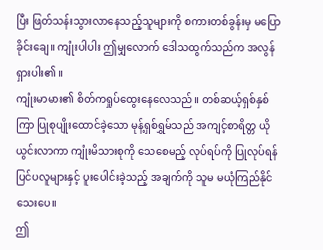ပြီး ဖြတ်သန်းသွားလာနေသည့်သူများကို စကားတစ်ခွန်းမှ မပြောခိုင်းချေ။ ကျုံးပါပါး ဤမျှလောက် ဒေါသထွက်သည်က အလွန်ရှားပါး၏ ။
ကျုံးမာမား၏ စိတ်ကရှုပ်ထွေးနေလေသည်။ တစ်ဆယ့်ရှစ်နှစ်ကြာ ပြုစုပျိုးထောင်ခဲ့သော မုန့်ရှစ်ရွှမ်သည် အကျင့်စာရိတ္တ ယိုယွင်းလာကာ ကျုံးမိသားစုကို သေစေမည့် လုပ်ရပ်ကို ပြုလုပ်ရန် ပြင်ပလူများနှင့် ပူးပေါင်းခဲ့သည့် အချက်ကို သူမ မယုံကြည်နိုင်သေးပေ။
ဤ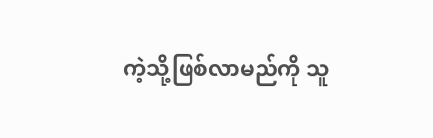ကဲ့သို့ဖြစ်လာမည်ကို သူ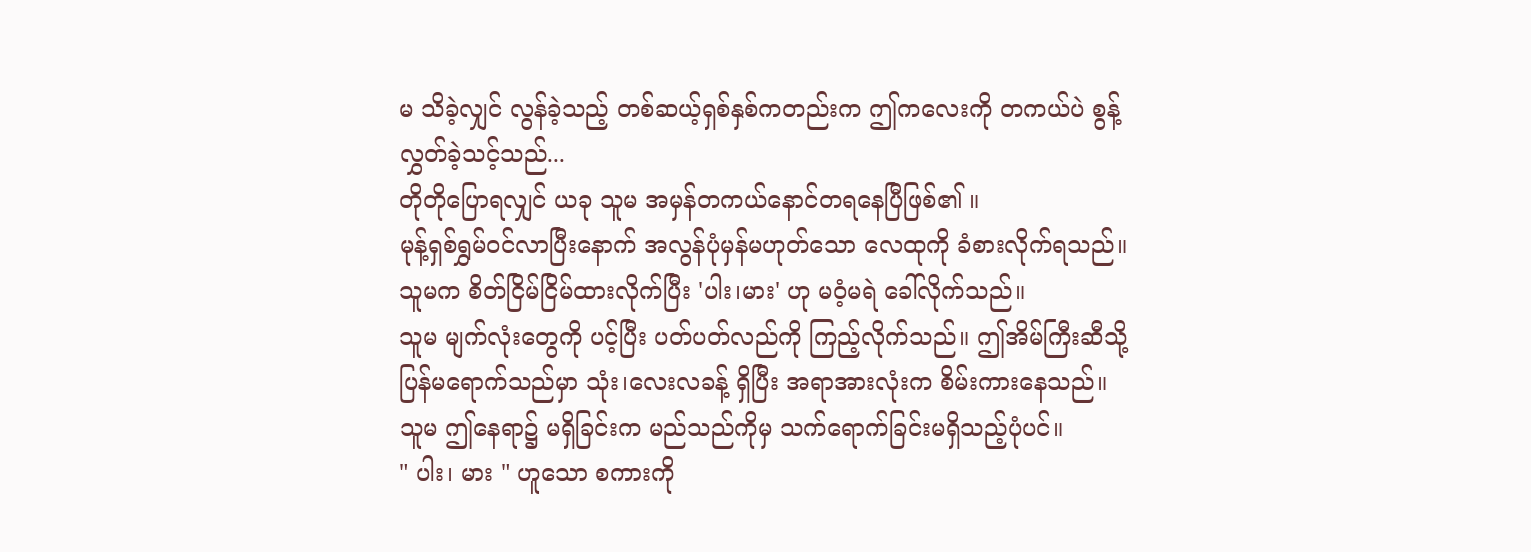မ သိခဲ့လျှင် လွန်ခဲ့သည့် တစ်ဆယ့်ရှစ်နှစ်ကတည်းက ဤကလေးကို တကယ်ပဲ စွန့်လွှတ်ခဲ့သင့်သည်...
တိုတိုပြောရလျှင် ယခု သူမ အမှန်တကယ်နောင်တရနေပြီဖြစ်၏ ။
မုန့်ရှစ်ရွှမ်ဝင်လာပြီးနောက် အလွန်ပုံမှန်မဟုတ်သော လေထုကို ခံစားလိုက်ရသည်။ သူမက စိတ်ငြိမ်ငြိမ်ထားလိုက်ပြီး 'ပါး၊မား' ဟု မဝံ့မရဲ ခေါ်လိုက်သည်။
သူမ မျက်လုံးတွေကို ပင့်ပြီး ပတ်ပတ်လည်ကို ကြည့်လိုက်သည်။ ဤအိမ်ကြီးဆီသို့ ပြန်မရောက်သည်မှာ သုံး၊လေးလခန့် ရှိပြီး အရာအားလုံးက စိမ်းကားနေသည်။
သူမ ဤနေရာ၌ မရှိခြင်းက မည်သည်ကိုမှ သက်ရောက်ခြင်းမရှိသည့်ပုံပင်။
" ပါး၊ မား " ဟူသော စကားကို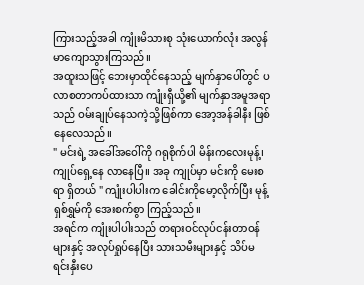ကြားသည့်အခါ ကျုံးမိသားစု သုံးယောက်လုံး အလွန်မာကျောသွားကြသည်။
အထူးသဖြင့် ဘေးမှာထိုင်နေသည့် မျက်နှာပေါ်တွင် ပလာစတာကပ်ထားသာ ကျုံးရှီယို့၏ မျက်နှာအမူအရာသည် ဝမ်းချုပ်နေသကဲ့သို့ဖြစ်ကာ အော့အန်ခါနီး ဖြစ်နေလေသည်။
" မင်းရဲ့ အခေါ်အဝေါ်ကို ဂရုစိုက်ပါ မိန်းကလေးမုန့်၊ ကျုပ်ရှေ့နေ လာနေပြီ။ အခု ကျုပ်မှာ မင်းကို မေးစရာ ရှိတယ် " ကျုံးပါပါးက ခေါင်းကိုမော့လိုက်ပြီး မုန့်ရှစ်ရွှမ်ကို အေးစက်စွာ ကြည့်သည်။
အရင်က ကျုံးပါပါးသည် တရားဝင်လုပ်ငန်းတာဝန်များနှင့် အလုပ်ရှုပ်နေပြီး သားသမီးများနှင့် သိပ်မရင်းနှီးပေ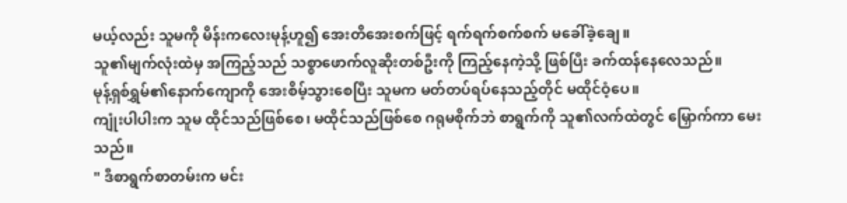မယ့်လည်း သူမကို မိန်းကလေးမုန့်ဟူ၍ အေးတိအေးစက်ဖြင့် ရက်ရက်စက်စက် မခေါ်ခဲ့ချေ။
သူ၏မျက်လုံးထဲမှ အကြည့်သည် သစ္စာဖောက်လူဆိုးတစ်ဦးကို ကြည့်နေကဲ့သို့ ဖြစ်ပြီး ခက်ထန်နေလေသည်။
မုန့်ရှစ်ရွှမ်၏နောက်ကျောကို အေးစိမ့်သွားစေပြီး သူမက မတ်တပ်ရပ်နေသည့်တိုင် မထိုင်ဝံ့ပေ။
ကျုံးပါပါးက သူမ ထိုင်သည်ဖြစ်စေ၊ မထိုင်သည်ဖြစ်စေ ဂရုမစိုက်ဘဲ စာရွက်ကို သူ၏လက်ထဲတွင် မြှောက်ကာ မေးသည်။
" ဒီစာရွက်စာတမ်းက မင်း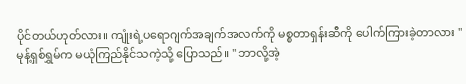ပိုင်တယ်ဟုတ်လား။ ကျုံးရဲ့ပရောဂျက်အချက်အလက်ကို မစ္စတာရှန်းဆီကို ပေါက်ကြားခဲ့တာလား "
မုန့်ရှစ်ရွှမ်က မယုံကြည်နိုင်သကဲ့သို့ ပြောသည်။ " ဘာလို့အဲ့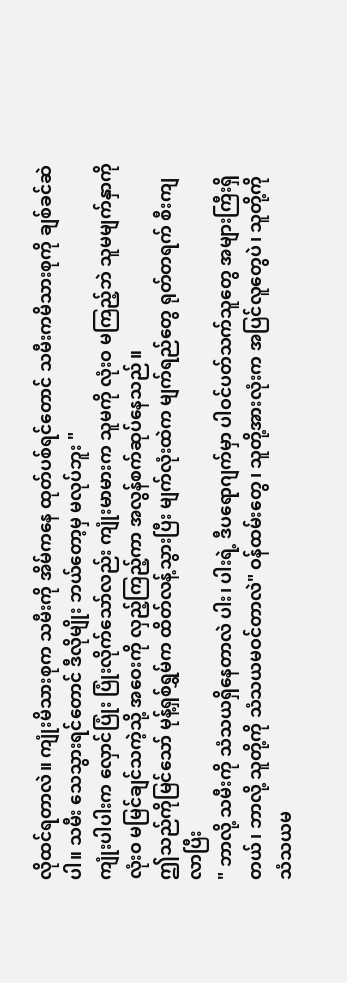လိုထင်ရတာလဲ။ ကျုံးမိသားစုက သမီးကို အိမ်ကနေ ထုတ်ပစ်ရင်တောင် သမီးကမိသားစုကို ချစ်ခင်ဆဲပါ။ သမီး သေသွားရင်တောင် ဒီလိုမျိုး ဘယ်တော့မှ မလုပ်ဘူး "
ကျုံးပါပါးက လှောင်ပြုံး ပြုံးလိုက်သော်လည်း ကျုံးမာမားက သူမကို လုံးဝ မကြည့်ဘဲ သူမမျက်နှာကို လုံးဝ မမြင်ချင်သကဲ့သို့ အဝေးကို လှည့်ကြည့်ကာ အလွန်စက်ဆုပ်နေသည်။
ဤသည်ကိုမြင်သော် မုန့်ရှစ်ရွှမ်က ထိတ်လန့်သွားပြီး မျက်လုံးထဲက မျက်ရည်တွေ ရုတ်တရက် စီးကျလာပြီး
" ဘာလို့ သမီးကို သံသယရှိနေတာလဲ ပါး၊ ပါးရဲ့ ဒီပရောဂျက်မှာ ပါဝင်ပတ်သက်သူတွေ အများကြီးရှိတယ်၊ ဘာလို့ သူတို့ကို သံသယမဝင်တာလဲ" ဝန်ထမ်းတွေ၊ သူတို့အားလုံးက အပြင်လူတွေပဲ၊ သူတို့ကို သံသယမ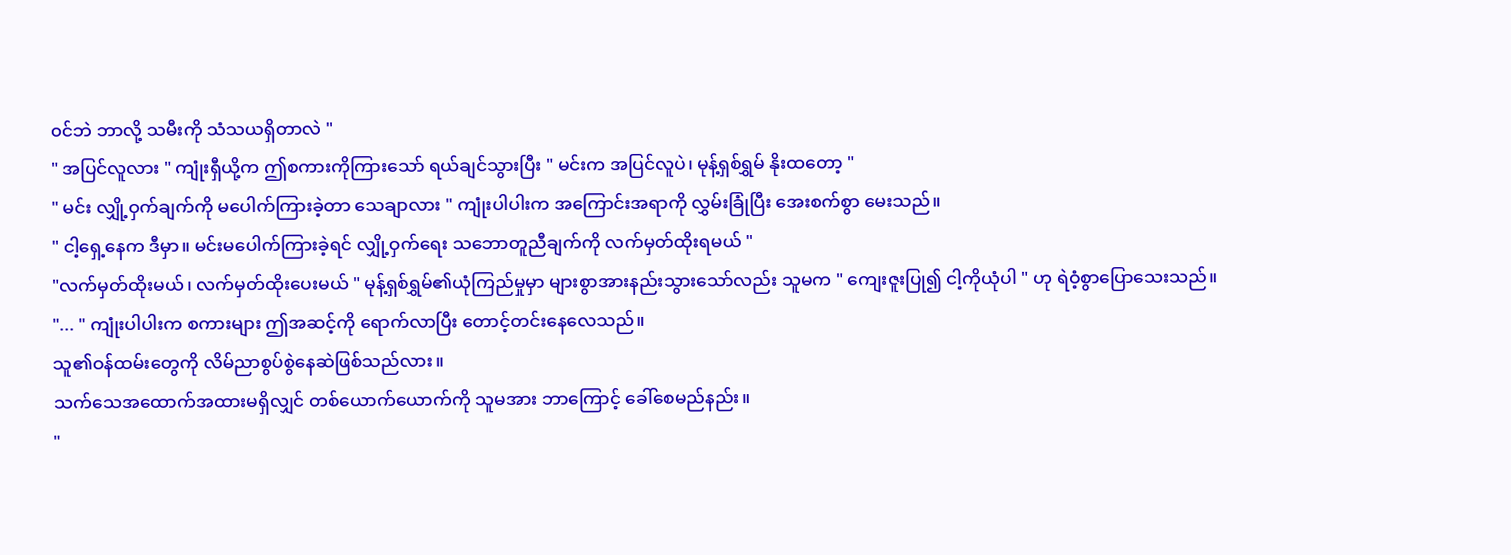၀င်ဘဲ ဘာလို့ သမီးကို သံသယရှိတာလဲ "
" အပြင်လူလား " ကျုံးရှီယို့က ဤစကားကိုကြားသော် ရယ်ချင်သွားပြီး " မင်းက အပြင်လူပဲ၊ မုန့်ရှစ်ရွှမ် နိုးထတော့ "
" မင်း လျှို့ဝှက်ချက်ကို မပေါက်ကြားခဲ့တာ သေချာလား " ကျုံးပါပါးက အကြောင်းအရာကို လွှမ်းခြုံပြီး အေးစက်စွာ မေးသည်။
" ငါ့ရှေ့နေက ဒီမှာ။ မင်းမပေါက်ကြားခဲ့ရင် လျှို့ဝှက်ရေး သဘောတူညီချက်ကို လက်မှတ်ထိုးရမယ် "
"လက်မှတ်ထိုးမယ်၊ လက်မှတ်ထိုးပေးမယ် " မုန့်ရှစ်ရွှမ်၏ယုံကြည်မှုမှာ များစွာအားနည်းသွားသော်လည်း သူမက " ကျေးဇူးပြု၍ ငါ့ကိုယုံပါ " ဟု ရဲဝံ့စွာပြောသေးသည်။
"... " ကျုံးပါပါးက စကားများ ဤအဆင့်ကို ရောက်လာပြီး တောင့်တင်းနေလေသည်။
သူ၏ဝန်ထမ်းတွေကို လိမ်ညာစွပ်စွဲနေဆဲဖြစ်သည်လား။
သက်သေအထောက်အထားမရှိလျှင် တစ်ယောက်ယောက်ကို သူမအား ဘာကြောင့် ခေါ်စေမည်နည်း။
"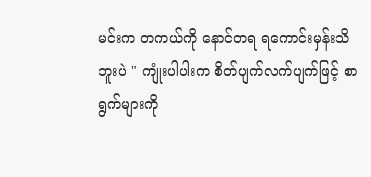မင်းက တကယ်ကို နောင်တရ ရကောင်းမှန်းသိဘူးပဲ " ကျုံးပါပါးက စိတ်ပျက်လက်ပျက်ဖြင့် စာရွက်များကို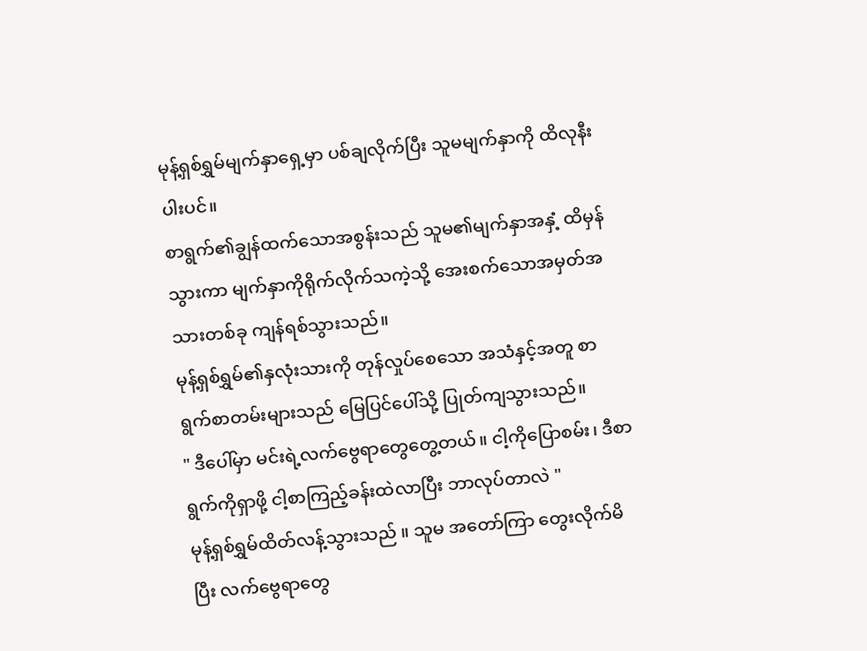မုန့်ရှစ်ရွှမ်မျက်နှာရှေ့မှာ ပစ်ချလိုက်ပြီး သူမမျက်နှာကို ထိလုနီးပါးပင်။
စာရွက်၏ချွန်ထက်သောအစွန်းသည် သူမ၏မျက်နှာအနှံ့ ထိမှန်သွားကာ မျက်နှာကိုရိုက်လိုက်သကဲ့သို့ အေးစက်သောအမှတ်အသားတစ်ခု ကျန်ရစ်သွားသည်။
မုန့်ရှစ်ရွှမ်၏နှလုံးသားကို တုန်လှုပ်စေသော အသံနှင့်အတူ စာရွက်စာတမ်းများသည် မြေပြင်ပေါ်သို့ ပြုတ်ကျသွားသည်။
" ဒီပေါ်မှာ မင်းရဲ့လက်ဗွေရာတွေတွေ့တယ်။ ငါ့ကိုပြောစမ်း၊ ဒီစာရွက်ကိုရှာဖို့ ငါ့စာကြည့်ခန်းထဲလာပြီး ဘာလုပ်တာလဲ "
မုန့်ရှစ်ရွှမ်ထိတ်လန့်သွားသည် ။ သူမ အတော်ကြာ တွေးလိုက်မိပြီး လက်ဗွေရာတွေ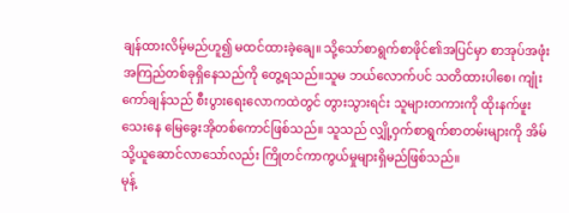ချန်ထားလိမ့်မည်ဟူ၍ မထင်ထားခဲ့ချေ။ သို့သော်စာရွက်စာဖိုင်၏အပြင်မှာ စာအုပ်အဖုံးအကြည်တစ်ခုရှိနေသည်ကို တွေ့ရသည်။သူမ ဘယ်လောက်ပင် သတိထားပါစေ၊ ကျုံးကော်ချန်သည် စီးပွားရေးလောကထဲတွင် တွားသွားရင်း သူများတကားကို ထိုးနက်ဖူးသေးနေ မြေခွေးအိုတစ်ကောင်ဖြစ်သည်။ သူသည် လျှို့ဝှက်စာရွက်စာတမ်းများကို အိမ်သို့ယူဆောင်လာသော်လည်း ကြိုတင်ကာကွယ်မှုများရှိမည်ဖြစ်သည်။
မုန့်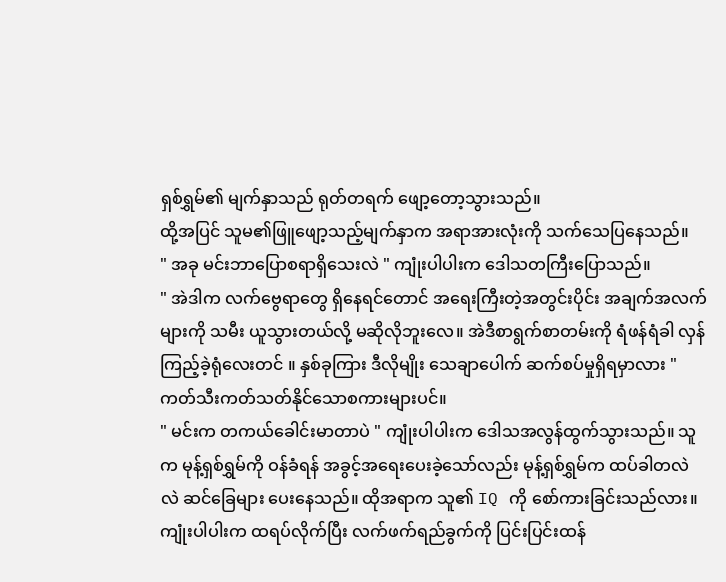ရှစ်ရွှမ်၏ မျက်နှာသည် ရုတ်တရက် ဖျော့တော့သွားသည်။
ထို့အပြင် သူမ၏ဖြူဖျော့သည့်မျက်နှာက အရာအားလုံးကို သက်သေပြနေသည်။
" အခု မင်းဘာပြောစရာရှိသေးလဲ " ကျုံးပါပါးက ဒေါသတကြီးပြောသည်။
" အဲဒါက လက်ဗွေရာတွေ ရှိနေရင်တောင် အရေးကြီးတဲ့အတွင်းပိုင်း အချက်အလက်များကို သမီး ယူသွားတယ်လို့ မဆိုလိုဘူးလေ။ အဲဒီစာရွက်စာတမ်းကို ရံဖန်ရံခါ လှန်ကြည့်ခဲ့ရုံလေးတင် ။ နှစ်ခုကြား ဒီလိုမျိုး သေချာပေါက် ဆက်စပ်မှုရှိရမှာလား "
ကတ်သီးကတ်သတ်နိုင်သောစကားများပင်။
" မင်းက တကယ်ခေါင်းမာတာပဲ " ကျုံးပါပါးက ဒေါသအလွန်ထွက်သွားသည်။ သူက မုန့်ရှစ်ရွှမ်ကို ဝန်ခံရန် အခွင့်အရေးပေးခဲ့သော်လည်း မုန့်ရှစ်ရွှမ်က ထပ်ခါတလဲလဲ ဆင်ခြေများ ပေးနေသည်။ ထိုအရာက သူ၏ IQ ကို စော်ကားခြင်းသည်လား။
ကျုံးပါပါးက ထရပ်လိုက်ပြီး လက်ဖက်ရည်ခွက်ကို ပြင်းပြင်းထန်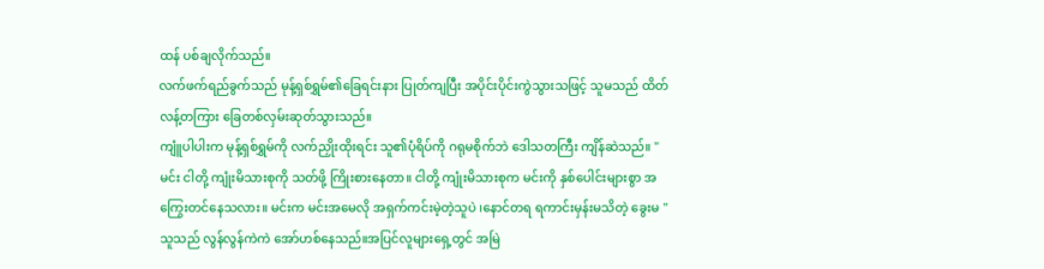ထန် ပစ်ချလိုက်သည်။
လက်ဖက်ရည်ခွက်သည် မုန့်ရှစ်ရွှမ်၏ခြေရင်းနား ပြုတ်ကျပြီး အပိုင်းပိုင်းကွဲသွားသဖြင့် သူမသည် ထိတ်လန့်တကြား ခြေတစ်လှမ်းဆုတ်သွားသည်။
ကျူံပါပါးက မုန့်ရှစ်ရွှမ်ကို လက်ညှိုးထိုးရင်း သူ၏ပုံရိပ်ကို ဂရုမစိုက်ဘဲ ဒေါသတကြီး ကျိန်ဆဲသည်။ " မင်း ငါတို့ ကျုံးမိသားစုကို သတ်ဖို့ ကြိုးစားနေတာ။ ငါတို့ ကျုံးမိသားစုက မင်းကို နှစ်ပေါင်းများစွာ အကြွေးတင်နေသလား။ မင်းက မင်းအမေလို အရှက်ကင်းမဲ့တဲ့သူပဲ ၊နောင်တရ ရကာင်းမှန်းမသိတဲ့ ခွေးမ "
သူသည် လွန်လွန်ကဲကဲ အော်ဟစ်နေသည်။အပြင်လူများရှေ့တွင် အမြဲ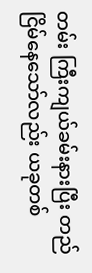တမ်း ကြီးကျယ်ခမ်းနားပြီး တည်ငြိမ်နေသော်လည်း ယခုတစ်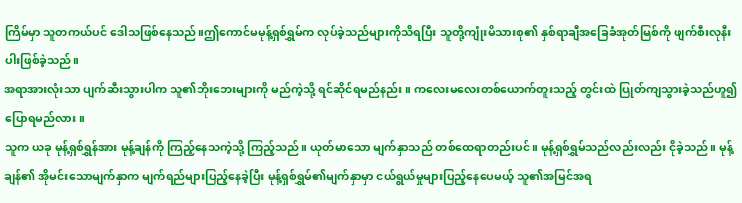ကြိမ်မှာ သူတကယ်ပင် ဒေါသဖြစ်နေသည်။ဤကောင်မမုန့်ရှစ်ရွှမ်က လုပ်ခဲ့သည်များကိုသိရပြီး သူတို့ကျုံးမိသားစု၏ နှစ်ရာချီအခြေခံအုတ်မြစ်ကို ဖျက်စီးလုနီးပါးဖြစ်ခဲ့သည်။
အရာအားလုံးသာ ပျက်ဆီးသွားပါက သူ၏ဘိုးဘေးများကို မည်ကဲ့သို့ ရင်ဆိုင်ရမည်နည်း။ ကလေးမလေးတစ်ယောက်တူးသည့် တွင်းထဲ ပြုတ်ကျသွားခဲ့သည်ဟူ၍ ပြောရမည်လား။
သူက ယခု မုန့်ရှစ်ရွှန်အား မုန့်ချန်ကို ကြည့်နေသကဲ့သို့ ကြည့်သည်။ ယုတ်မာသော မျက်နှာသည် တစ်ထေရာတည်းပင်။ မုန့်ရှစ်ရွှမ်သည်လည်းလည်း ငိုခဲ့သည်။ မုန့်ချန်၏ အိုမင်းသောမျက်နှာက မျက်ရည်များပြည့်နေခဲ့ပြီး မုန့်ရှစ်ရွှမ်၏မျက်နှာမှာ ငယ်ရွယ်မှုများပြည့်နေပေမယ့် သူ၏အမြင်အရ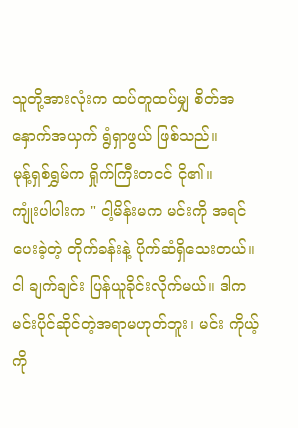သူတို့အားလုံးက ထပ်တူထပ်မျှ စိတ်အနှောက်အယှက် ရွံရှာဖွယ် ဖြစ်သည်။
မုန့်ရှစ်ရွှမ်က ရှိုက်ကြီးတငင် ငို၏။
ကျုံးပါပါးက " ငါ့မိန်းမက မင်းကို အရင်ပေးခဲ့တဲ့ တိုက်ခန်းနဲ့ ပိုက်ဆံရှိသေးတယ်။ ငါ ချက်ချင်း ပြန်ယူခိုင်းလိုက်မယ်။ ဒါက မင်းပိုင်ဆိုင်တဲ့အရာမဟုတ်ဘူး၊ မင်း ကိုယ့်ကို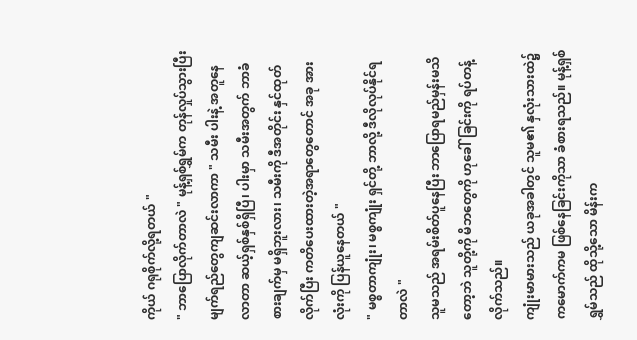ကိုယ် ဂရုစိုက်လို့ရတယ် "
" ဘာပြောလိုက်တာလဲ " မုန့်ရှစ်ရွှမ်က တုန်လှုပ်သွားပြီး မျက်ရည်တွေကျဆင်းလာကာ " သမီး ပါးနဲ့ အတူနေလာတာ ဆယ့်ရှစ်နှစ်ရှိပြီ၊ ပါးမှာ သမီးအတွက် ဘာခံစားချက်မှ မရှိဘူးလား၊ သမီးကို ဒီအတိုင်း နှင်ထုတ်လိုက်ပြီး ကတိပေးထားတဲ့အရာတွေတောင် အခု အားလုံးကို ပြန်ယူနေတယ် "
" မစ္စတာကျုံး၊ မစ္စကျုံး ရှင်တို့ ဘာလို့ ဒီလိုလုပ်နိုင်ရတာလဲ "
သူမသည် အရမ်းစိတ်ပူနေပြီး ဘာပြောရမည်မှန်းမသိတော့ဘဲ သူတို့ကို မိဘတွေကို ဟုခေါ်ခြင်းကို ရပ်တန့်လိုက်သည်။
ကျုံးမာမားသည် ယခုအခါတွင် သူမ၏ နှလုံးသားထဲ၌ ကမောက်ကမ ဖြစ်နေခြင်းကိုသာ ခံစားရသည်။ မုန့်ရှစ်ရွှမ်သည် ထိုသို့သော မိန်းက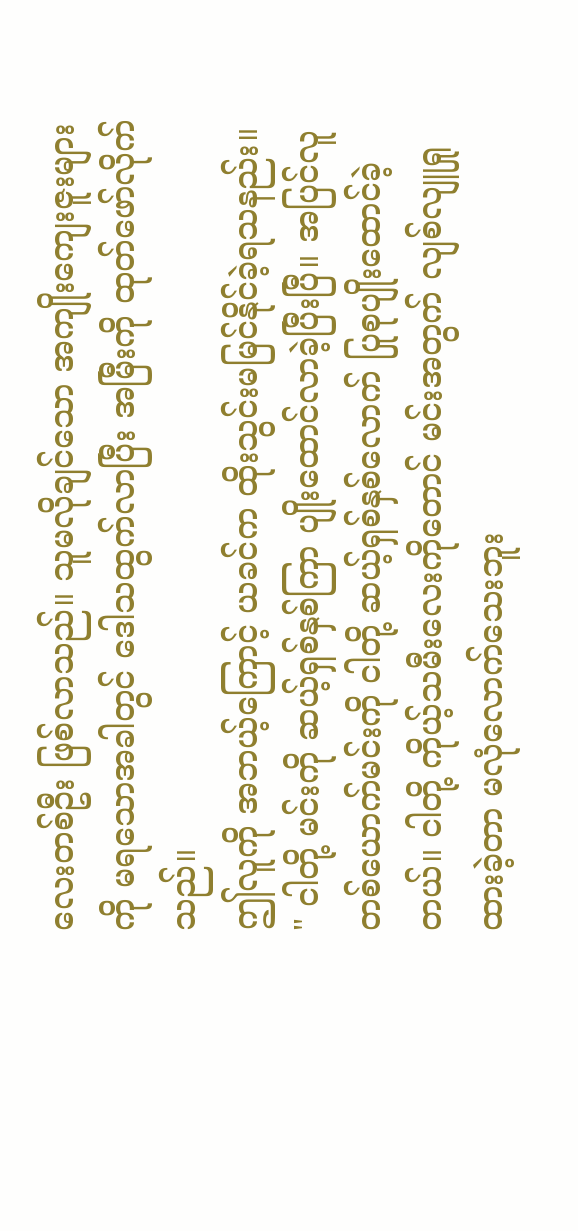လေးတစ်ဦး ဖြစ်လာသည်။ သူမလိုချင်သော အကျိုးကျေးဇူးများကို မရသောအခါတွင် ဒေါသထွက်လာပြီး အမြီးကို ထုတ်ဖော်လိုက်သည်။
ဤလူကို အဘယ့်ကြောင့် ယခင်က ထိုးသွင်းမမြင်နိုင်ခဲ့ရသနည်း။
" ငါတို့ မင်းကို ဆယ့်ရှစ်နှစ်ကြာ ပျိုးထောင်လာခဲ့ပြီးပြီ။ အပြင်လူတစ်ယောက်မင်းကို ငါတို့ ဆယ့်ရှစ်နှစ်လောက် ပြုစုပျိုးထောင်ခဲ့တယ်။ ငါတို့ ကိုယ့်သမီးလေးကိုတောင် မင်းအတွက် လျစ်လျူရှုထားခဲ့တာ မလုံလောက်သေးဘူး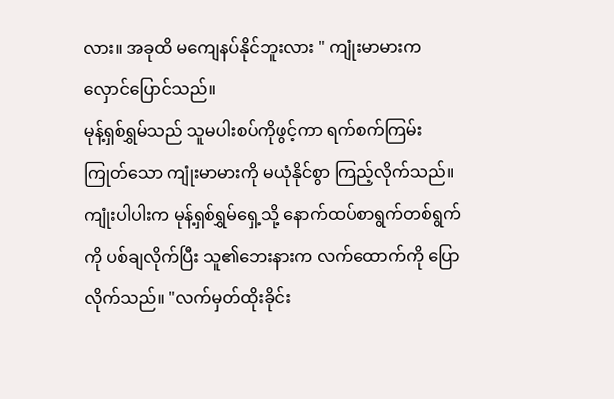လား။ အခုထိ မကျေနပ်နိုင်ဘူးလား " ကျုံးမာမားက လှောင်ပြောင်သည်။
မုန့်ရှစ်ရွှမ်သည် သူမပါးစပ်ကိုဖွင့်ကာ ရက်စက်ကြမ်းကြုတ်သော ကျုံးမာမားကို မယုံနိုင်စွာ ကြည့်လိုက်သည်။
ကျုံးပါပါးက မုန့်ရှစ်ရွှမ်ရှေ့သို့ နောက်ထပ်စာရွက်တစ်ရွက်ကို ပစ်ချလိုက်ပြီး သူ၏ဘေးနားက လက်ထောက်ကို ပြောလိုက်သည်။ "လက်မှတ်ထိုးခိုင်း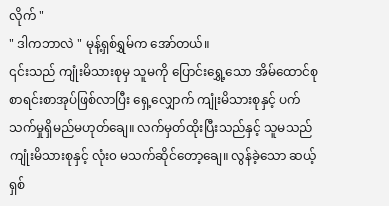လိုက် "
" ဒါကဘာလဲ " မုန့်ရှစ်ရွှမ်က အော်တယ်။
၎င်းသည် ကျုံးမိသားစုမှ သူမကို ပြောင်းရွှေ့သော အိမ်ထောင်စုစာရင်းစာအုပ်ဖြစ်လာပြီး ရှေ့လျှောက် ကျုံးမိသားစုနှင့် ပက်သက်မှုရှိမည်မဟုတ်ချေ။ လက်မှတ်ထိုးပြီးသည်နှင့် သူမသည် ကျုံးမိသားစုနှင့် လုံး၀ မသက်ဆိုင်တော့ချေ။ လွန်ခဲ့သော ဆယ့်ရှစ်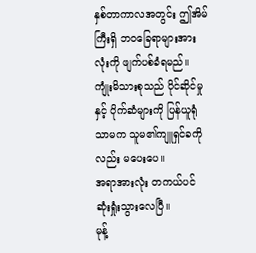နှစ်တာကာလအတွင်း ဤအိမ်ကြီးရှိ ဘဝခြေရာများအားလုံးကို ဖျက်ပစ်ခံရမည်။
ကျုံးမိသားစုသည် ပိုင်ဆိုင်မှုနှင့် ပိုက်ဆံများကို ပြန်ယူရုံသာမက သူမ၏ကျူရှင်ခကိုလည်း မပေးပေ။
အရာအားလုံး တကယ်ပင် ဆုံးရှုံးသွားလေပြီ။
မုန့်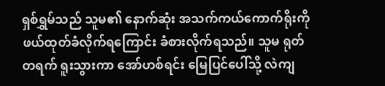ရှစ်ရွှမ်သည် သူမ၏ နောက်ဆုံး အသက်ကယ်ကောက်ရိုးကို ဖယ်ထုတ်ခံလိုက်ရကြောင်း ခံစားလိုက်ရသည်။ သူမ ရုတ်တရက် ရူးသွားကာ အော်ဟစ်ရင်း မြေပြင်ပေါ်သို့ လဲကျ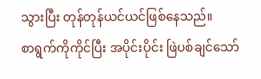သွားပြီး တုန်တုန်ယင်ယင်ဖြစ်နေသည်။
စာရွက်ကိုကိုင်ပြီး အပိုင်းပိုင်း ဖြဲပစ်ချင်သော်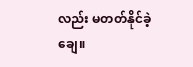လည်း မတတ်နိုင်ခဲ့ချေ။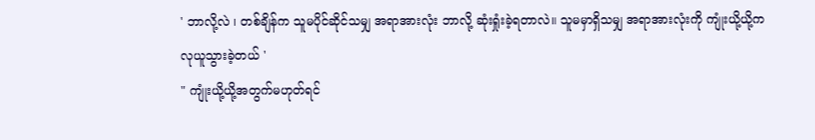' ဘာလို့လဲ ၊ တစ်ချိန်က သူမပိုင်ဆိုင်သမျှ အရာအားလုံး ဘာလို့ ဆုံးရှုံးခဲ့ရတာလဲ။ သူမမှာရှိသမျှ အရာအားလုံးကို ကျုံးယို့ယို့က လုယူသွားခဲ့တယ် '
" ကျုံးယို့ယို့အတွက်မဟုတ်ရင်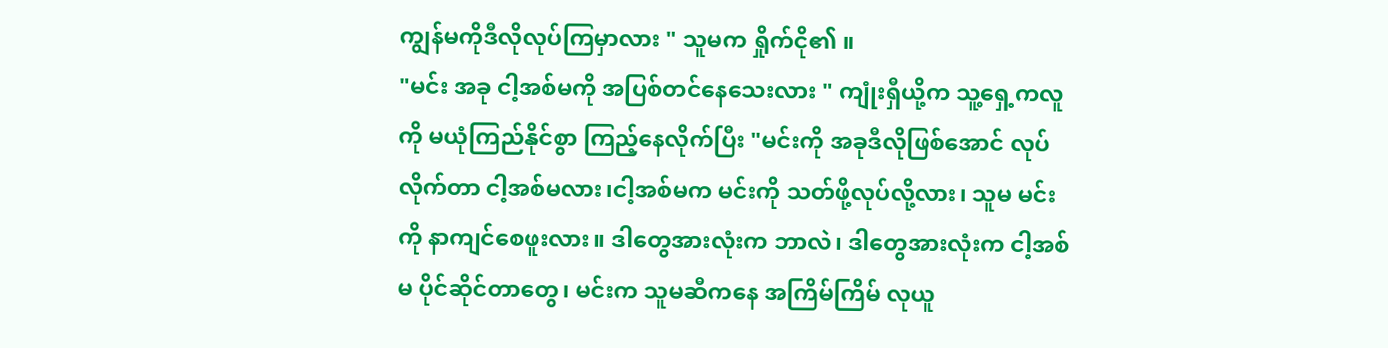ကျွန်မကိုဒီလိုလုပ်ကြမှာလား " သူမက ရှိုက်ငို၏ ။
"မင်း အခု ငါ့အစ်မကို အပြစ်တင်နေသေးလား " ကျုံးရှီယို့က သူ့ရှေ့ကလူကို မယုံကြည်နိုင်စွာ ကြည့်နေလိုက်ပြီး "မင်းကို အခုဒီလိုဖြစ်အောင် လုပ်လိုက်တာ ငါ့အစ်မလား၊ငါ့အစ်မက မင်းကို သတ်ဖို့လုပ်လို့လား၊ သူမ မင်းကို နာကျင်စေဖူးလား။ ဒါတွေအားလုံးက ဘာလဲ၊ ဒါတွေအားလုံးက ငါ့အစ်မ ပိုင်ဆိုင်တာတွေ၊ မင်းက သူမဆီကနေ အကြိမ်ကြိမ် လုယူ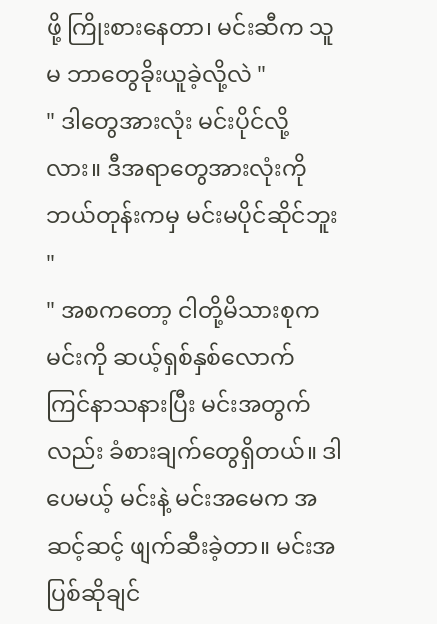ဖို့ ကြိုးစားနေတာ၊ မင်းဆီက သူမ ဘာတွေခိုးယူခဲ့လို့လဲ "
" ဒါတွေအားလုံး မင်းပိုင်လို့လား။ ဒီအရာတွေအားလုံးကို ဘယ်တုန်းကမှ မင်းမပိုင်ဆိုင်ဘူး "
" အစကတော့ ငါတို့မိသားစုက မင်းကို ဆယ့်ရှစ်နှစ်လောက် ကြင်နာသနားပြီး မင်းအတွက် လည်း ခံစားချက်တွေရှိတယ်။ ဒါပေမယ့် မင်းနဲ့ မင်းအမေက အဆင့်ဆင့် ဖျက်ဆီးခဲ့တာ။ မင်းအပြစ်ဆိုချင်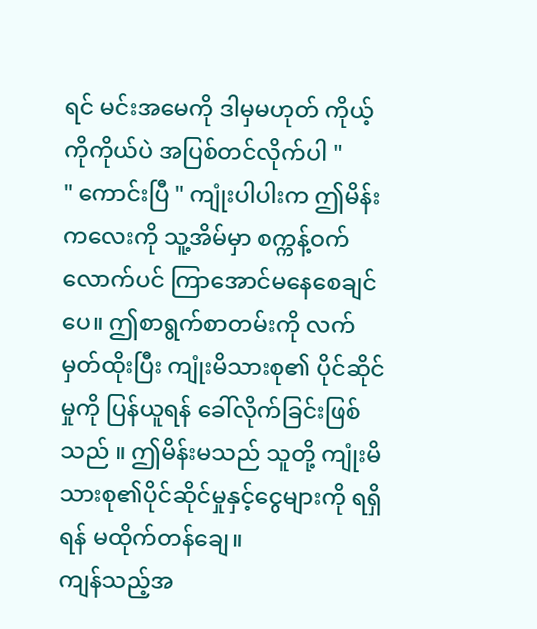ရင် မင်းအမေကို ဒါမှမဟုတ် ကိုယ့်ကိုကိုယ်ပဲ အပြစ်တင်လိုက်ပါ "
" ကောင်းပြီ " ကျုံးပါပါးက ဤမိန်းကလေးကို သူ့အိမ်မှာ စက္ကန့်ဝက်လောက်ပင် ကြာအောင်မနေစေချင်ပေ။ ဤစာရွက်စာတမ်းကို လက်မှတ်ထိုးပြီး ကျုံးမိသားစု၏ ပိုင်ဆိုင်မှုကို ပြန်ယူရန် ခေါ်လိုက်ခြင်းဖြစ်သည် ။ ဤမိန်းမသည် သူတို့ ကျုံးမိသားစု၏ပိုင်ဆိုင်မှုနှင့်ငွေများကို ရရှိရန် မထိုက်တန်ချေ။
ကျန်သည့်အ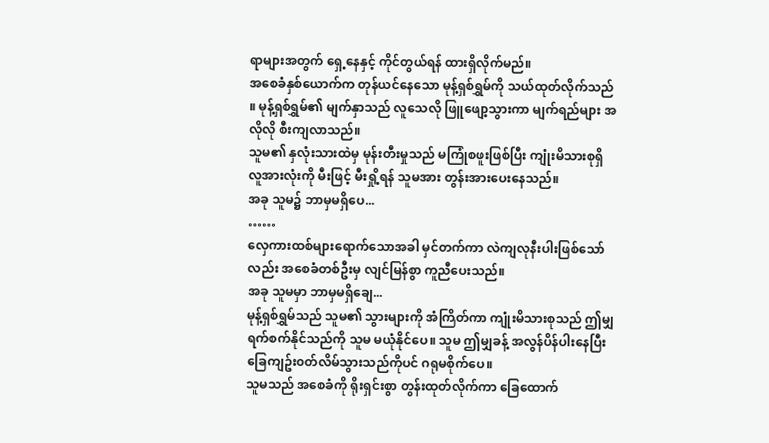ရာများအတွက် ရှေ့နေနှင့် ကိုင်တွယ်ရန် ထားရှိလိုက်မည်။
အစေခံနှစ်ယောက်က တုန်ယင်နေသော မုန့်ရှစ်ရွှမ်ကို သယ်ထုတ်လိုက်သည် ။ မုန့်ရှစ်ရွှမ်၏ မျက်နှာသည် လူသေလို ဖြူဖျော့သွားကာ မျက်ရည်များ အလိုလို စီးကျလာသည်။
သူမ၏ နှလုံးသားထဲမှ မုန်းတီးမှုသည် မကြုံစဖူးဖြစ်ပြီး ကျုံးမိသားစုရှိ လူအားလုံးကို မီးဖြင့် မီးရှို့ရန် သူမအား တွန်းအားပေးနေသည်။
အခု သူမ၌ ဘာမှမရှိပေ...
……
လှေကားထစ်များရောက်သောအခါ မှင်တက်ကာ လဲကျလုနီးပါးဖြစ်သော်လည်း အစေခံတစ်ဦးမှ လျင်မြန်စွာ ကူညီပေးသည်။
အခု သူမမှာ ဘာမှမရှိချေ...
မုန့်ရှစ်ရွှမ်သည် သူမ၏ သွားများကို အံကြိတ်ကာ ကျုံးမိသားစုသည် ဤမျှရက်စက်နိုင်သည်ကို သူမ မယုံနိုင်ပေ။ သူမ ဤမျှခန့် အလွန်ပိန်ပါးနေပြီး ခြေကျဥ်း၀တ်လိမ်သွားသည်ကိုပင် ဂရုမစိုက်ပေ။
သူမသည် အစေခံကို ရိုးရှင်းစွာ တွန်းထုတ်လိုက်ကာ ခြေထောက်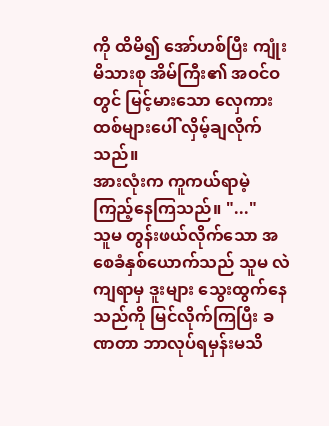ကို ထိမိ၍ အော်ဟစ်ပြီး ကျုံးမိသားစု အိမ်ကြီး၏ အဝင်ဝတွင် မြင့်မားသော လှေကားထစ်များပေါ် လှိမ့်ချလိုက်သည်။
အားလုံးက ကူကယ်ရာမဲ့ ကြည့်နေကြသည်။ "..."
သူမ တွန်းဖယ်လိုက်သော အစေခံနှစ်ယောက်သည် သူမ လဲကျရာမှ ဒူးများ သွေးထွက်နေသည်ကို မြင်လိုက်ကြပြီး ခဏတာ ဘာလုပ်ရမှန်းမသိ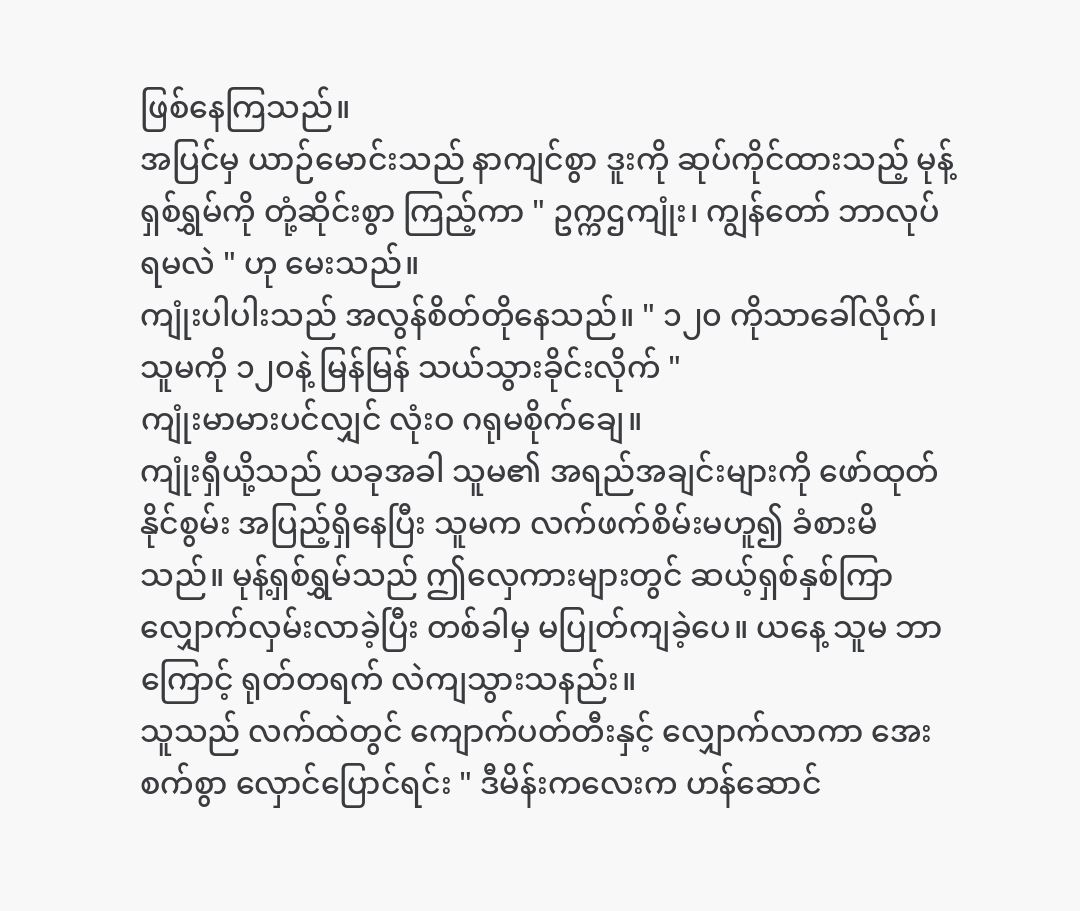ဖြစ်နေကြသည်။
အပြင်မှ ယာဉ်မောင်းသည် နာကျင်စွာ ဒူးကို ဆုပ်ကိုင်ထားသည့် မုန့်ရှစ်ရွှမ်ကို တုံ့ဆိုင်းစွာ ကြည့်ကာ " ဥက္ကဌကျုံး၊ ကျွန်တော် ဘာလုပ်ရမလဲ " ဟု မေးသည်။
ကျုံးပါပါးသည် အလွန်စိတ်တိုနေသည်။ " ၁၂၀ ကိုသာခေါ်လိုက်၊ သူမကို ၁၂၀နဲ့ မြန်မြန် သယ်သွားခိုင်းလိုက် "
ကျုံးမာမားပင်လျှင် လုံးဝ ဂရုမစိုက်ချေ။
ကျုံးရှီယို့သည် ယခုအခါ သူမ၏ အရည်အချင်းများကို ဖော်ထုတ်နိုင်စွမ်း အပြည့်ရှိနေပြီး သူမက လက်ဖက်စိမ်းမဟူ၍ ခံစားမိသည်။ မုန့်ရှစ်ရွှမ်သည် ဤလှေကားများတွင် ဆယ့်ရှစ်နှစ်ကြာ လျှောက်လှမ်းလာခဲ့ပြီး တစ်ခါမှ မပြုတ်ကျခဲ့ပေ။ ယနေ့ သူမ ဘာကြောင့် ရုတ်တရက် လဲကျသွားသနည်း။
သူသည် လက်ထဲတွင် ကျောက်ပတ်တီးနှင့် လျှောက်လာကာ အေးစက်စွာ လှောင်ပြောင်ရင်း " ဒီမိန်းကလေးက ဟန်ဆောင်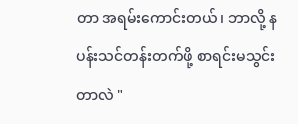တာ အရမ်းကောင်းတယ်၊ ဘာလို့ နပန်းသင်တန်းတက်ဖို့ စာရင်းမသွင်းတာလဲ "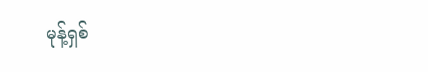မုန့်ရှစ်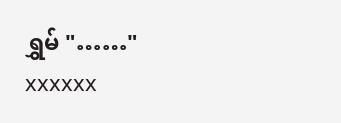ရွှမ် "……"
xxxxxx